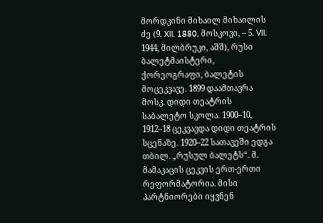მორდკინი მიხაილ მიხაილის ძე (9. XII. 1880, მოსკოვი, – 5. VII. 1944, მილბრუკი, აშშ), რუსი ბალეტმაისტერი, ქორეოგრაფი, ბალეტის მოცეკვავე. 1899 დაამთავრა მოსკ. დიდი თეატრის საბალეტო სკოლა. 1900–10, 1912–18 ცეკვავდა დიდი თეატრის სცენაზე. 1920–22 სათავეში ედგა თბილ. „რუსულ ბალეტს“. მ. მამაკაცის ცეკვის ერთ-ერთი რეფორმატორია. მისი პარტნიორები იყვნენ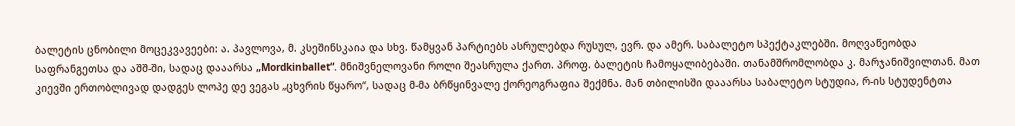ბალეტის ცნობილი მოცეკვავეები: ა. პავლოვა, მ. კსეშინსკაია და სხვ. წამყვან პარტიებს ასრულებდა რუსულ, ევრ. და ამერ. საბალეტო სპექტაკლებში. მოღვაწეობდა საფრანგეთსა და აშშ-ში, სადაც დააარსა „Mordkinballet“. მნიშვნელოვანი როლი შეასრულა ქართ. პროფ. ბალეტის ჩამოყალიბებაში. თანამშრომლობდა კ. მარჯანიშვილთან. მათ კიევში ერთობლივად დადგეს ლოპე დე ვეგას „ცხვრის წყარო“, სადაც მ-მა ბრწყინვალე ქორეოგრაფია შექმნა. მან თბილისში დააარსა საბალეტო სტუდია, რ-ის სტუდენტთა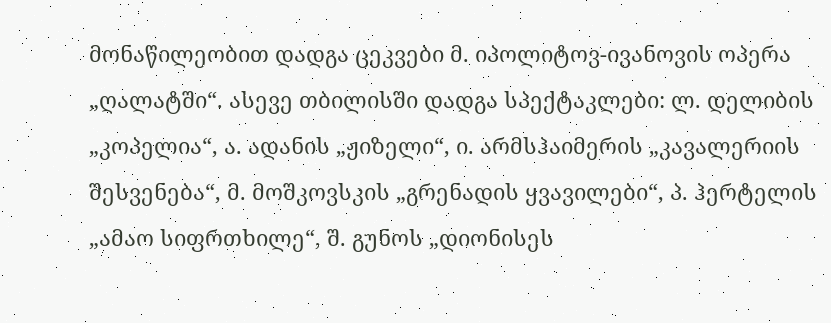მონაწილეობით დადგა ცეკვები მ. იპოლიტოვ-ივანოვის ოპერა „ღალატში“. ასევე თბილისში დადგა სპექტაკლები: ლ. დელიბის „კოპელია“, ა. ადანის „ჟიზელი“, ი. არმსჰაიმერის „კავალერიის შესვენება“, მ. მოშკოვსკის „გრენადის ყვავილები“, პ. ჰერტელის „ამაო სიფრთხილე“, შ. გუნოს „დიონისეს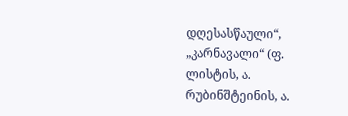დღესასწაული“, „კარნავალი“ (ფ. ლისტის, ა. რუბინშტეინის, ა.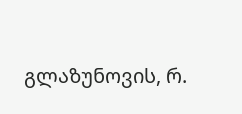გლაზუნოვის, რ.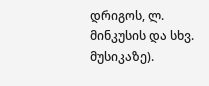დრიგოს, ლ. მინკუსის და სხვ. მუსიკაზე).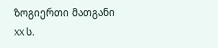ზოგიერთი მათგანი XX ს.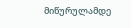მიწურულამდე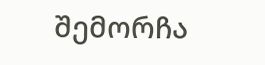შემორჩა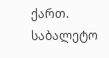ქართ. საბალეტო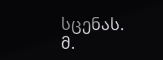სცენას.
მ.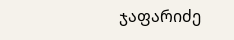ჯაფარიძე